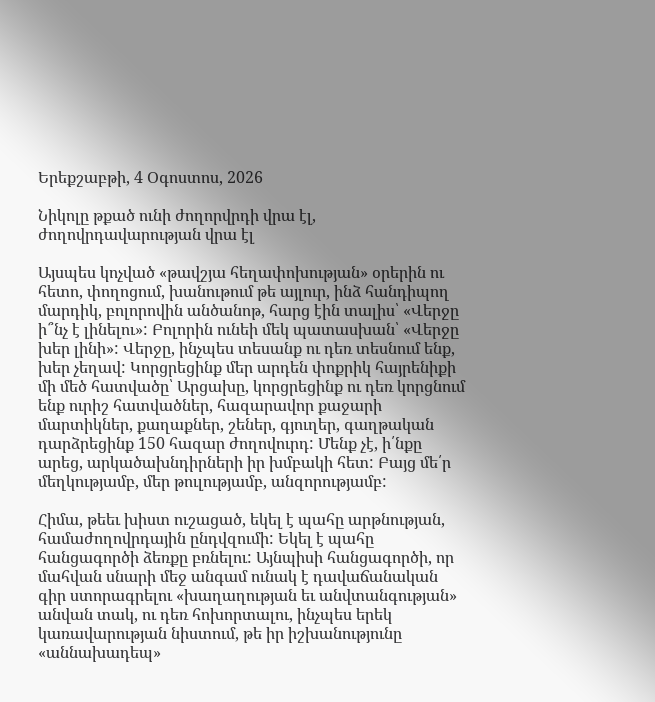Երեքշաբթի, 4 Օգոստոս, 2026

Նիկոլը թքած ունի ժողորվրդի վրա էլ, ժողովրդավարության վրա էլ

Այսպես կոչված «թավշյա հեղափոխության» օրերին ու հետո, փողոցում, խանութում թե այլուր, ինձ հանդիպող մարդիկ, բոլորովին անծանոթ, հարց էին տալիս՝ «Վերջը ի՞նչ է լինելու»: Բոլորին ունեի մեկ պատասխան՝ «Վերջը խեր լինի»: Վերջը, ինչպես տեսանք ու դեռ տեսնում ենք, խեր չեղավ: Կորցրեցինք մեր արդեն փոքրիկ հայրենիքի մի մեծ հատվածը՝ Արցախը, կորցրեցինք ու դեռ կորցնում ենք ուրիշ հատվածներ, հազարավոր քաջարի մարտիկներ, քաղաքներ, շեներ, գյուղեր, գաղթական դարձրեցինք 150 հազար ժողովուրդ: Մենք չէ, ի՛նքը արեց, արկածախնդիրների իր խմբակի հետ: Բայց մե՛ր մեղկությամբ, մեր թուլությամբ, անզորությամբ:

Հիմա, թեեւ խիստ ուշացած, եկել է պահը արթնության, համաժողովրդային ընդվզումի: Եկել է պահը հանցագործի ձեռքը բռնելու: Այնպիսի հանցագործի, որ մահվան սնարի մեջ անգամ ունակ է դավաճանական գիր ստորագրելու «խաղաղության եւ անվտանգության» անվան տակ, ու դեռ հոխորտալու, ինչպես երեկ կառավարության նիստում, թե իր իշխանությունը «աննախադեպ»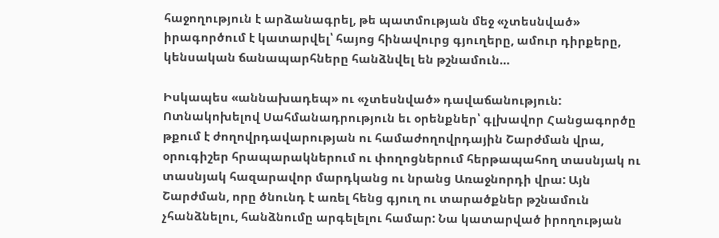հաջողություն է արձանագրել, թե պատմության մեջ «չտեսնված» իրագործում է կատարվել՝ հայոց հինավուրց գյուղերը, ամուր դիրքերը, կենսական ճանապարհները հանձնվել են թշնամուն…

Իսկապես «աննախադեպ» ու «չտեսնված» դավաճանություն: Ոտնակոխելով Սահմանադրություն եւ օրենքներ՝ գլխավոր Հանցագործը թքում է ժողովրդավարության ու համաժողովրդային Շարժման վրա, օրուգիշեր հրապարակներում ու փողոցներում հերթապահող տասնյակ ու տասնյակ հազարավոր մարդկանց ու նրանց Առաջնորդի վրա: Այն Շարժման, որը ծնունդ է առել հենց գյուղ ու տարածքներ թշնամուն չհանձնելու, հանձնումը արգելելու համար: Նա կատարված իրողության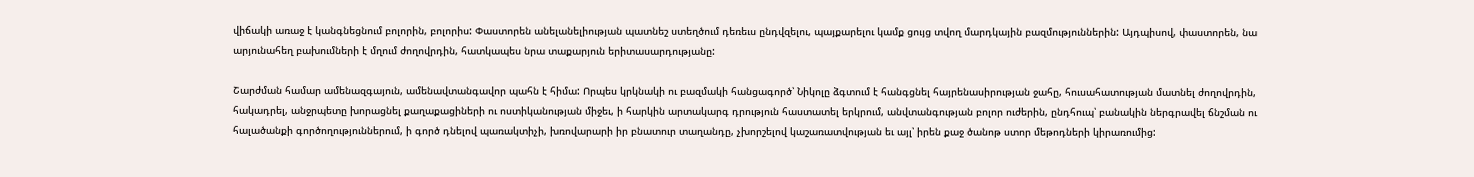վիճակի առաջ է կանգնեցնում բոլորին, բոլորիս: Փաստորեն անելանելիության պատնեշ ստեղծում դեռեւս ընդվզելու, պայքարելու կամք ցույց տվող մարդկային բազմություններին: Այդպիսով, փաստորեն, նա արյունահեղ բախումների է մղում ժողովրդին, հատկապես նրա տաքարյուն երիտասարդությանը:

Շարժման համար ամենազգայուն, ամենավտանգավոր պահն է հիմա: Որպես կրկնակի ու բազմակի հանցագործ՝ Նիկոլը ձգտում է հանգցնել հայրենասիրության ջահը, հուսահատության մատնել ժողովրդին, հակադրել, անջրպետը խորացնել քաղաքացիների ու ոստիկանության միջեւ, ի հարկին արտակարգ դրություն հաստատել երկրում, անվտանգության բոլոր ուժերին, ընդհուպ՝ բանակին ներգրավել ճնշման ու հալածանքի գործողություններում, ի գործ դնելով պառակտիչի, խռովարարի իր բնատուր տաղանդը, չխորշելով կաշառատվության եւ այլ՝ իրեն քաջ ծանոթ ստոր մեթոդների կիրառումից: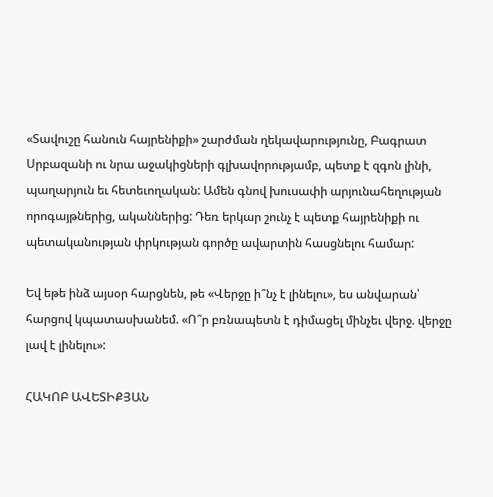«Տավուշը հանուն հայրենիքի» շարժման ղեկավարությունը, Բագրատ Սրբազանի ու նրա աջակիցների գլխավորությամբ, պետք է զգոն լինի, պաղարյուն եւ հետեւողական: Ամեն գնով խուսափի արյունահեղության որոգայթներից, ականներից: Դեռ երկար շունչ է պետք հայրենիքի ու պետականության փրկության գործը ավարտին հասցնելու համար:

Եվ եթե ինձ այսօր հարցնեն, թե «Վերջը ի՞նչ է լինելու», ես անվարան՝ հարցով կպատասխանեմ. «Ո՞ր բռնապետն է դիմացել մինչեւ վերջ. վերջը լավ է լինելու»:

ՀԱԿՈԲ ԱՎԵՏԻՔՅԱՆ